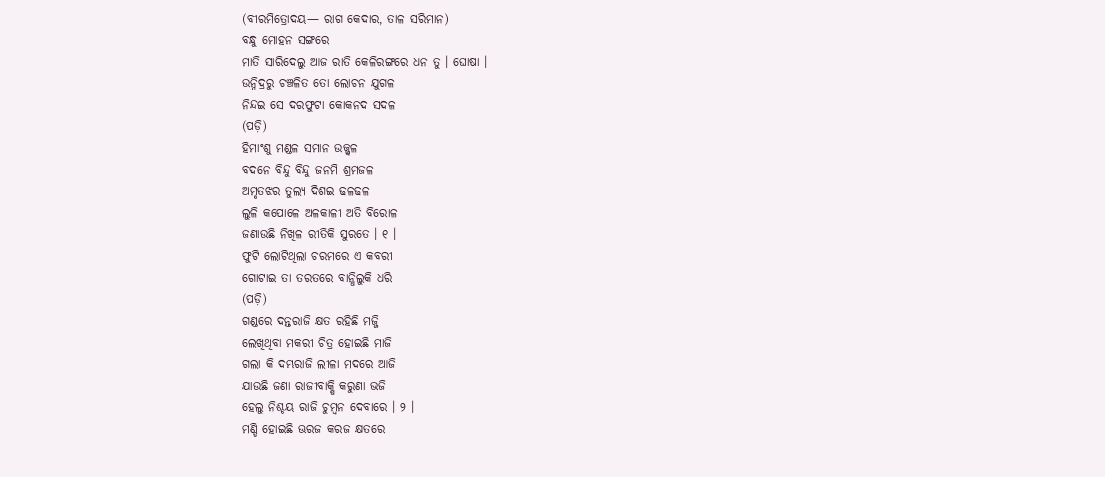(ବୀରମିତ୍ରୋଦୟ— ରାଗ କେଦାର, ତାଳ ସରିମାନ)
ବନ୍ଧୁ ମୋହନ ସଙ୍ଗରେ
ମାତି ସାରିଦେଲୁ ଆଜ ରାତି କେଳିରଙ୍ଗରେ ଧନ ତୁ । ଘୋଷା ।
ଉନ୍ନିଦ୍ରରୁ ଚଞ୍ଚଳିତ ତୋ ଲୋଚନ ଯୁଗଳ
ନିନ୍ଦଇ ସେ ଦରଫୁଟା କୋକନଦ ସଦଳ
(ପଡ଼ି)
ହିମାଂଶୁ ମଣ୍ଡଳ ସମାନ ଉଜ୍ଜ୍ୱଳ
ବଦନେ ବିନ୍ଦୁ ବିନ୍ଦୁ ଜନମି ଶ୍ରମଜଳ
ଅମୃତଝର ତୁଲ୍ୟ ଦିଶଇ ଢଳଢଳ
ଲୁଳି କପୋଳେ ଅଳକାଳୀ ଅତି ବିରୋଳ
ଜଣାଉଛି ନିଖିଳ ରୀତିକି ସୁରତେ । ୧ ।
ଫୁଟି ଲୋଟିଥିଲା ଚରମରେ ଏ କବରୀ
ଗୋଟାଇ ତା ତରତରେ ବାନ୍ଧିଲୁକି ଧରି
(ପଡ଼ି)
ଗଣ୍ଡରେ ଦନ୍ତରାଜି କ୍ଷତ ରହିଛି ମଜ୍ଜି
ଲେଖିଥିବା ମକରୀ ଚିତ୍ର ହୋଇଛି ମାଜି
ଗଲା କି ଦମ୍ଭରାଜି ଲୀଳା ମଦରେ ଆଜି
ଯାଉଛି ଜଣା ରାଜୀବାକ୍ଷି କରୁଣା ଭଜି
ହେଲୁ ନିଶ୍ଚୟ ରାଜି ଚୁମ୍ବନ ଦେବାରେ । ୨ ।
ମଣ୍ଡି ହୋଇଛି ଊରଜ କରଜ କ୍ଷତରେ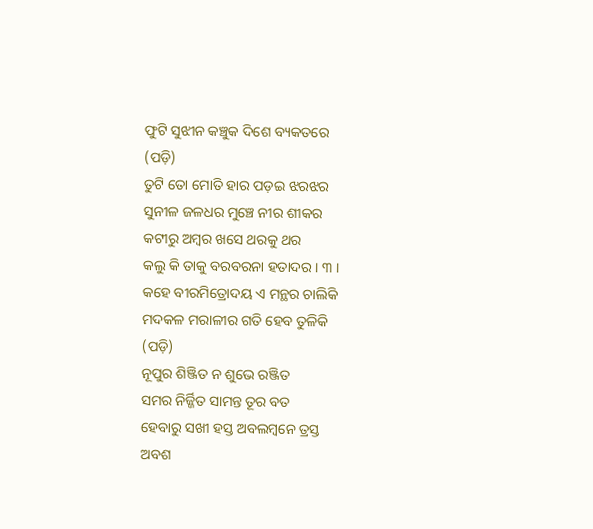ଫୁଟି ସୁଝୀନ କଞ୍ଚୁକ ଦିଶେ ବ୍ୟକତରେ
(ପଡ଼ି)
ତୁଟି ତୋ ମୋତି ହାର ପଡ଼ଇ ଝରଝର
ସୁନୀଳ ଜଳଧର ମୁଞ୍ଚେ ନୀର ଶୀକର
କଟୀରୁ ଅମ୍ବର ଖସେ ଥରକୁ ଥର
କଲୁ କି ତାକୁ ବରବରନା ହତାଦର । ୩ ।
କହେ ବୀରମିତ୍ରୋଦୟ ଏ ମନ୍ଥର ଚାଲିକି
ମଦକଳ ମରାଳୀର ଗତି ହେବ ତୁଳିକି
(ପଡ଼ି)
ନୂପୁର ଶିଞ୍ଜିତ ନ ଶୁଭେ ରଞ୍ଜିତ
ସମର ନିର୍ଜ୍ଜିତ ସାମନ୍ତ ତୂର ବତ
ହେବାରୁ ସଖୀ ହସ୍ତ ଅବଲମ୍ବନେ ତ୍ରସ୍ତ
ଅବଶ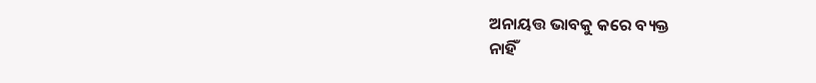ଅନାୟତ୍ତ ଭାବକୁ କରେ ବ୍ୟକ୍ତ
ନାହିଁ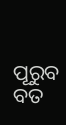ପୂରୁବ ବତ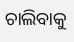ଚାଲିବାକୁ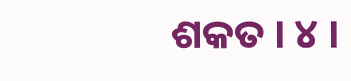ଶକତ । ୪ ।